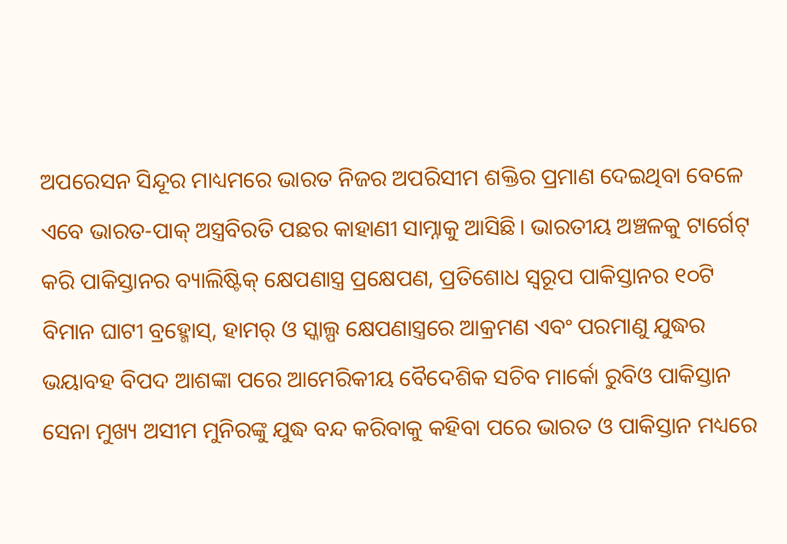ଅପରେସନ ସିନ୍ଦୂର ମାଧ୍ୟମରେ ଭାରତ ନିଜର ଅପରିସୀମ ଶକ୍ତିର ପ୍ରମାଣ ଦେଇଥିବା ବେଳେ ଏବେ ଭାରତ-ପାକ୍ ଅସ୍ତ୍ରବିରତି ପଛର କାହାଣୀ ସାମ୍ନାକୁ ଆସିଛି। ଭାରତୀୟ ଅଞ୍ଚଳକୁ ଟାର୍ଗେଟ୍ କରି ପାକିସ୍ତାନର ବ୍ୟାଲିଷ୍ଟିକ୍ କ୍ଷେପଣାସ୍ତ୍ର ପ୍ରକ୍ଷେପଣ, ପ୍ରତିଶୋଧ ସ୍ୱରୂପ ପାକିସ୍ତାନର ୧୦ଟି ବିମାନ ଘାଟୀ ବ୍ରହ୍ମୋସ୍, ହାମର୍ ଓ ସ୍କାଲ୍ପ କ୍ଷେପଣାସ୍ତ୍ରରେ ଆକ୍ରମଣ ଏବଂ ପରମାଣୁ ଯୁଦ୍ଧର ଭୟାବହ ବିପଦ ଆଶଙ୍କା ପରେ ଆମେରିକୀୟ ବୈଦେଶିକ ସଚିବ ମାର୍କୋ ରୁବିଓ ପାକିସ୍ତାନ ସେନା ମୁଖ୍ୟ ଅସୀମ ମୁନିରଙ୍କୁ ଯୁଦ୍ଧ ବନ୍ଦ କରିବାକୁ କହିବା ପରେ ଭାରତ ଓ ପାକିସ୍ତାନ ମଧ୍ୟରେ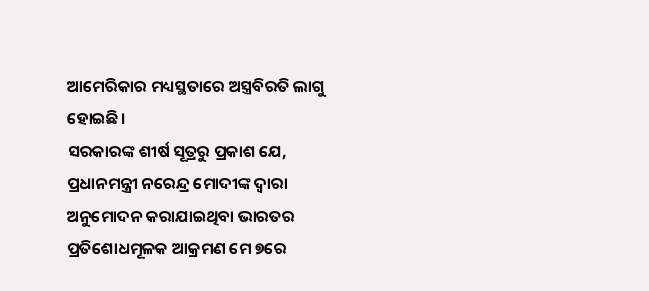ଆମେରିକାର ମଧ୍ୟସ୍ଥତାରେ ଅସ୍ତ୍ରବିରତି ଲାଗୁ ହୋଇଛି।
ସରକାରଙ୍କ ଶୀର୍ଷ ସୂତ୍ରରୁ ପ୍ରକାଶ ଯେ, ପ୍ରଧାନମନ୍ତ୍ରୀ ନରେନ୍ଦ୍ର ମୋଦୀଙ୍କ ଦ୍ୱାରା ଅନୁମୋଦନ କରାଯାଇଥିବା ଭାରତର ପ୍ରତିଶୋଧମୂଳକ ଆକ୍ରମଣ ମେ ୭ରେ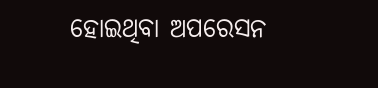ହୋଇଥିବା ଅପରେସନ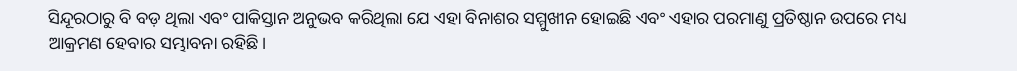ସିନ୍ଦୂରଠାରୁ ବି ବଡ଼ ଥିଲା ଏବଂ ପାକିସ୍ତାନ ଅନୁଭବ କରିଥିଲା ଯେ ଏହା ବିନାଶର ସମ୍ମୁଖୀନ ହୋଇଛି ଏବଂ ଏହାର ପରମାଣୁ ପ୍ରତିଷ୍ଠାନ ଉପରେ ମଧ୍ୟ ଆକ୍ରମଣ ହେବାର ସମ୍ଭାବନା ରହିଛି।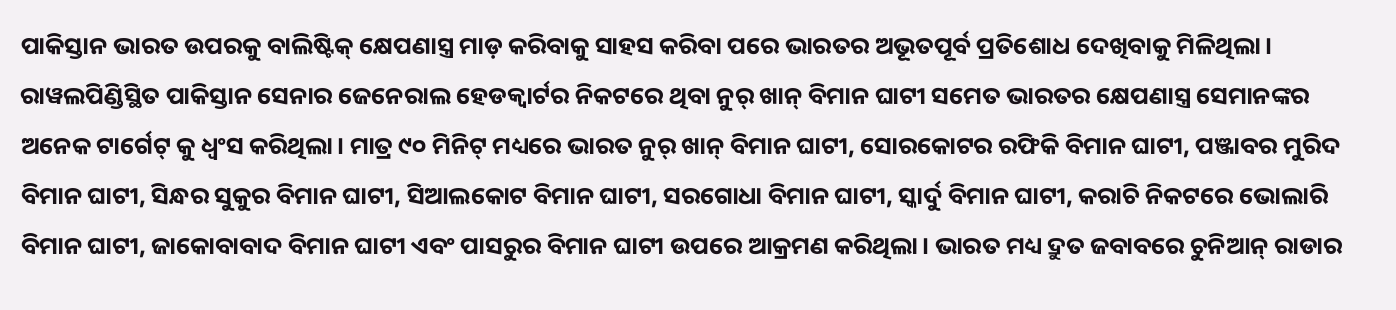ପାକିସ୍ତାନ ଭାରତ ଉପରକୁ ବାଲିଷ୍ଟିକ୍ କ୍ଷେପଣାସ୍ତ୍ର ମାଡ଼ କରିବାକୁ ସାହସ କରିବା ପରେ ଭାରତର ଅଭୂତପୂର୍ବ ପ୍ରତିଶୋଧ ଦେଖିବାକୁ ମିଳିଥିଲା। ରାୱଲପିଣ୍ଡିସ୍ଥିତ ପାକିସ୍ତାନ ସେନାର ଜେନେରାଲ ହେଡକ୍ୱାର୍ଟର ନିକଟରେ ଥିବା ନୁର୍ ଖାନ୍ ବିମାନ ଘାଟୀ ସମେତ ଭାରତର କ୍ଷେପଣାସ୍ତ୍ର ସେମାନଙ୍କର ଅନେକ ଟାର୍ଗେଟ୍ କୁ ଧ୍ବଂସ କରିଥିଲା। ମାତ୍ର ୯୦ ମିନିଟ୍ ମଧ୍ୟରେ ଭାରତ ନୁର୍ ଖାନ୍ ବିମାନ ଘାଟୀ, ସୋରକୋଟର ରଫିକି ବିମାନ ଘାଟୀ, ପଞ୍ଜାବର ମୁରିଦ ବିମାନ ଘାଟୀ, ସିନ୍ଧର ସୁକୁର ବିମାନ ଘାଟୀ, ସିଆଲକୋଟ ବିମାନ ଘାଟୀ, ସରଗୋଧା ବିମାନ ଘାଟୀ, ସ୍କାର୍ଦୁ ବିମାନ ଘାଟୀ, କରାଚି ନିକଟରେ ଭୋଲାରି ବିମାନ ଘାଟୀ, ଜାକୋବାବାଦ ବିମାନ ଘାଟୀ ଏବଂ ପାସରୁର ବିମାନ ଘାଟୀ ଉପରେ ଆକ୍ରମଣ କରିଥିଲା। ଭାରତ ମଧ୍ୟ ଦ୍ରୁତ ଜବାବରେ ଚୁନିଆନ୍ ରାଡାର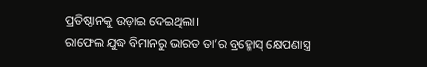ପ୍ରତିଷ୍ଠାନକୁ ଉଡ଼ାଇ ଦେଇଥିଲା।
ରାଫେଲ ଯୁଦ୍ଧ ବିମାନରୁ ଭାରତ ତା’ର ବ୍ରହ୍ମୋସ୍ କ୍ଷେପଣାସ୍ତ୍ର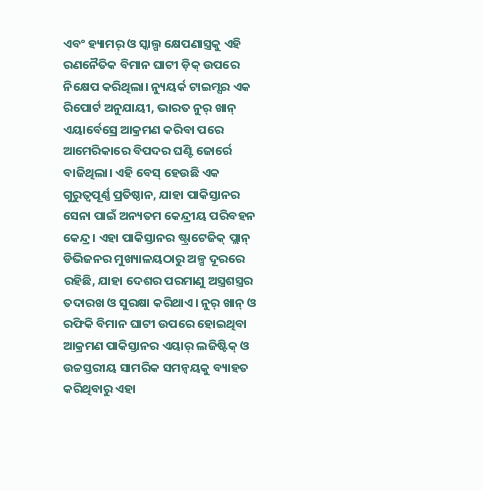ଏବଂ ହ୍ୟାମର୍ ଓ ସ୍କାଲ୍ପ କ୍ଷେପଣାସ୍ତ୍ରକୁ ଏହି ରଣନୈତିକ ବିମାନ ଘାଟୀ ଡ଼ିକ୍ ଉପରେ ନିକ୍ଷେପ କରିଥିଲା। ନ୍ୟୁୟର୍କ ଟାଇମ୍ସର ଏକ ରିପୋର୍ଟ ଅନୁଯାୟୀ, ଭାରତ ନୁର୍ ଖାନ୍ ଏୟାର୍ବେସ୍ରେ ଆକ୍ରମଣ କରିବା ପରେ ଆମେରିକାରେ ବିପଦର ଘଣ୍ଟି ଜୋର୍ରେ ବାଜିଥିଲା। ଏହି ବେସ୍ ହେଉଛି ଏକ ଗୁରୁତ୍ୱପୂର୍ଣ୍ଣ ପ୍ରତିଷ୍ଠାନ, ଯାହା ପାକିସ୍ତାନର ସେନା ପାଇଁ ଅନ୍ୟତମ କେନ୍ଦ୍ରୀୟ ପରିବହନ କେନ୍ଦ୍ର। ଏହା ପାକିସ୍ତାନର ଷ୍ଟ୍ରାଟେଜିକ୍ ପ୍ଲାନ୍ ଡିଭିଜନର ମୁଖ୍ୟାଳୟଠାରୁ ଅଳ୍ପ ଦୂରରେ ରହିଛି, ଯାହା ଦେଶର ପରମାଣୁ ଅସ୍ତ୍ରଶସ୍ତ୍ରର ତଦାରଖ ଓ ସୁରକ୍ଷା କରିଥାଏ। ନୁର୍ ଖାନ୍ ଓ ରଫିକି ବିମାନ ଘାଟୀ ଉପରେ ହୋଇଥିବା ଆକ୍ରମଣ ପାକିସ୍ତାନର ଏୟାର୍ ଲଜିଷ୍ଟିକ୍ ଓ ଉଚ୍ଚସ୍ତରୀୟ ସାମରିକ ସମନ୍ୱୟକୁ ବ୍ୟାହତ କରିଥିବାରୁ ଏହା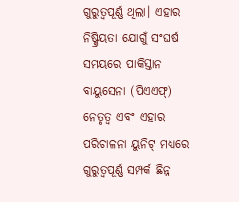ଗୁରୁତ୍ୱପୂର୍ଣ୍ଣ ଥିଲା। ଏହାର ନିଷ୍କ୍ରିୟତା ଯୋଗୁଁ ସଂଘର୍ଷ ସମୟରେ ପାକିସ୍ତାନ ବାୟୁସେନା (ପିଏଏଫ୍) ନେତୃତ୍ୱ ଏବଂ ଏହାର ପରିଚାଳନା ୟୁନିଟ୍ ମଧ୍ୟରେ ଗୁରୁତ୍ୱପୂର୍ଣ୍ଣ ସମ୍ପର୍କ ଛିନ୍ନ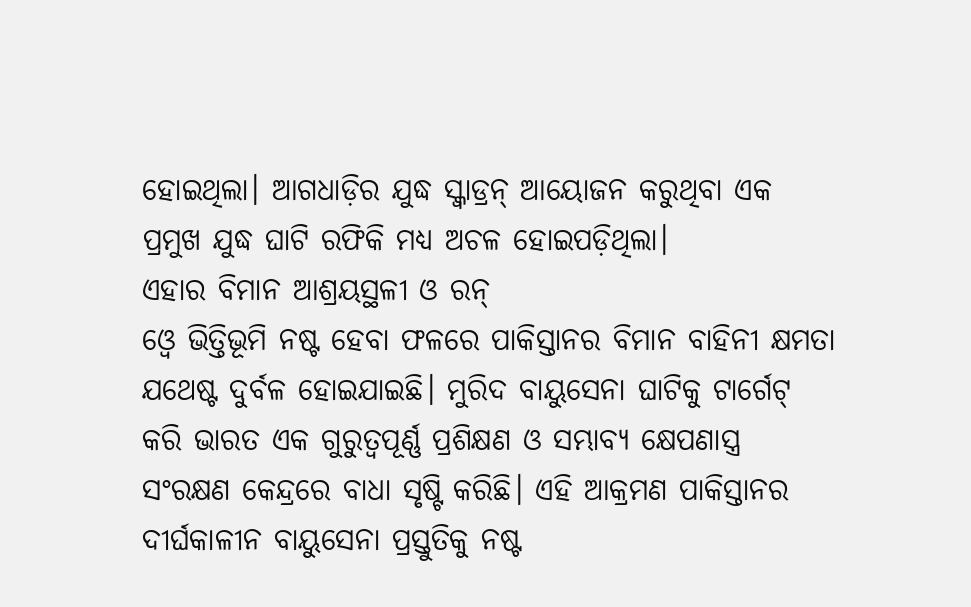ହୋଇଥିଲା। ଆଗଧାଡ଼ିର ଯୁଦ୍ଧ ସ୍କ୍ୱାଡ୍ରନ୍ ଆୟୋଜନ କରୁଥିବା ଏକ ପ୍ରମୁଖ ଯୁଦ୍ଧ ଘାଟି ରଫିକି ମଧ୍ୟ ଅଚଳ ହୋଇପଡ଼ିଥିଲା।
ଏହାର ବିମାନ ଆଶ୍ରୟସ୍ଥଳୀ ଓ ରନ୍
ଓ୍ଵେ ଭିତ୍ତିଭୂମି ନଷ୍ଟ ହେବା ଫଳରେ ପାକିସ୍ତାନର ବିମାନ ବାହିନୀ କ୍ଷମତା ଯଥେଷ୍ଟ ଦୁର୍ବଳ ହୋଇଯାଇଛି। ମୁରିଦ ବାୟୁସେନା ଘାଟିକୁ ଟାର୍ଗେଟ୍ କରି ଭାରତ ଏକ ଗୁରୁତ୍ୱପୂର୍ଣ୍ଣ ପ୍ରଶିକ୍ଷଣ ଓ ସମ୍ଭାବ୍ୟ କ୍ଷେପଣାସ୍ତ୍ର ସଂରକ୍ଷଣ କେନ୍ଦ୍ରରେ ବାଧା ସୃଷ୍ଟି କରିଛି। ଏହି ଆକ୍ରମଣ ପାକିସ୍ତାନର ଦୀର୍ଘକାଳୀନ ବାୟୁସେନା ପ୍ରସ୍ତୁତିକୁ ନଷ୍ଟ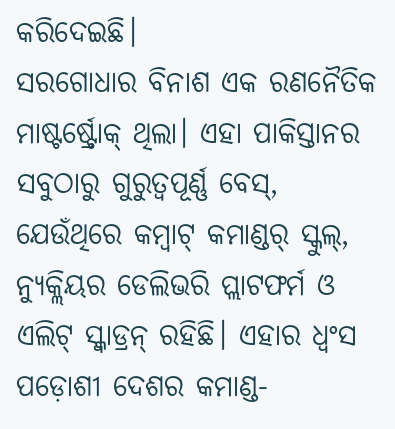କରିଦେଇଛି।
ସରଗୋଧାର ବିନାଶ ଏକ ରଣନୈତିକ ମାଷ୍ଟର୍ଷ୍ଟ୍ରୋକ୍ ଥିଲା। ଏହା ପାକିସ୍ତାନର ସବୁଠାରୁ ଗୁରୁତ୍ବପୂର୍ଣ୍ଣ ବେସ୍, ଯେଉଁଥିରେ କମ୍ବାଟ୍ କମାଣ୍ଡର୍ ସ୍କୁଲ୍, ନ୍ୟୁକ୍ଲିୟର ଡେଲିଭରି ପ୍ଲାଟଫର୍ମ ଓ ଏଲିଟ୍ ସ୍କ୍ୱାଡ୍ରନ୍ ରହିଛି। ଏହାର ଧ୍ୱଂସ ପଡ଼ୋଶୀ ଦେଶର କମାଣ୍ଡ-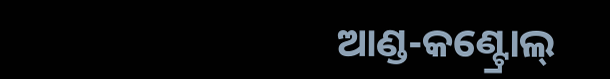ଆଣ୍ଡ-କଣ୍ଟ୍ରୋଲ୍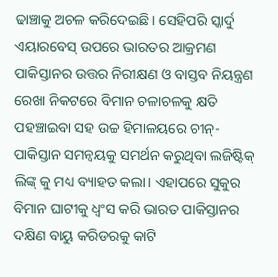ଢାଞ୍ଚାକୁ ଅଚଳ କରିଦେଇଛି। ସେହିପରି ସ୍କାର୍ଦୁ ଏୟାରବେସ୍ ଉପରେ ଭାରତର ଆକ୍ରମଣ ପାକିସ୍ତାନର ଉତ୍ତର ନିରୀକ୍ଷଣ ଓ ବାସ୍ତବ ନିୟନ୍ତ୍ରଣ ରେଖା ନିକଟରେ ବିମାନ ଚଳାଚଳକୁ କ୍ଷତି ପହଞ୍ଚାଇବା ସହ ଉଚ୍ଚ ହିମାଳୟରେ ଚୀନ୍-ପାକିସ୍ତାନ ସମନ୍ୱୟକୁ ସମର୍ଥନ କରୁଥିବା ଲଜିଷ୍ଟିକ୍ ଲିଙ୍କ୍ କୁ ମଧ୍ୟ ବ୍ୟାହତ କଲା। ଏହାପରେ ସୁକୁର ବିମାନ ଘାଟୀକୁ ଧ୍ବଂସ କରି ଭାରତ ପାକିସ୍ତାନର ଦକ୍ଷିଣ ବାୟୁ କରିଡରକୁ କାଟି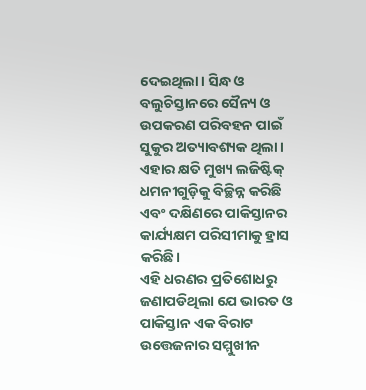ଦେଇଥିଲା। ସିନ୍ଧ ଓ ବଲୁଚିସ୍ତାନରେ ସୈନ୍ୟ ଓ ଉପକରଣ ପରିବହନ ପାଇଁ ସୁକୁର ଅତ୍ୟାବଶ୍ୟକ ଥିଲା। ଏହାର କ୍ଷତି ମୁଖ୍ୟ ଲଜିଷ୍ଟିକ୍ ଧମନୀଗୁଡ଼ିକୁ ବିଚ୍ଛିନ୍ନ କରିଛି ଏବଂ ଦକ୍ଷିଣରେ ପାକିସ୍ତାନର କାର୍ଯ୍ୟକ୍ଷମ ପରିସୀମାକୁ ହ୍ରାସ କରିଛି।
ଏହି ଧରଣର ପ୍ରତିଶୋଧରୁ ଜଣାପଡିଥିଲା ଯେ ଭାରତ ଓ ପାକିସ୍ତାନ ଏକ ବିରାଟ ଉତ୍ତେଜନାର ସମ୍ମୁଖୀନ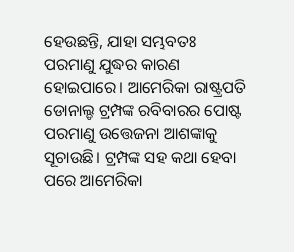ହେଉଛନ୍ତି, ଯାହା ସମ୍ଭବତଃ ପରମାଣୁ ଯୁଦ୍ଧର କାରଣ ହୋଇପାରେ। ଆମେରିକା ରାଷ୍ଟ୍ରପତି ଡୋନାଲ୍ଡ ଟ୍ରମ୍ପଙ୍କ ରବିବାରର ପୋଷ୍ଟ ପରମାଣୁ ଉତ୍ତେଜନା ଆଶଙ୍କାକୁ ସୂଚାଉଛି। ଟ୍ରମ୍ପଙ୍କ ସହ କଥା ହେବା ପରେ ଆମେରିକା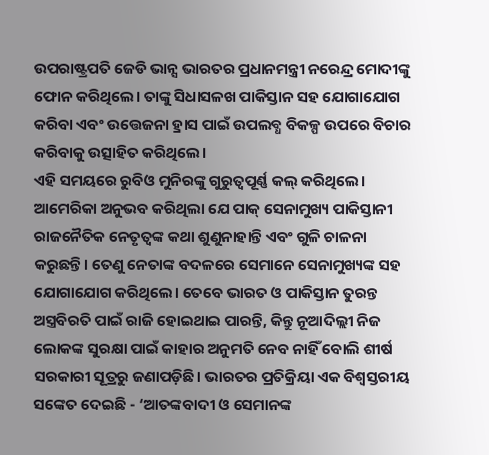ଉପରାଷ୍ଟ୍ରପତି ଜେଡି ଭାନ୍ସ ଭାରତର ପ୍ରଧାନମନ୍ତ୍ରୀ ନରେନ୍ଦ୍ର ମୋଦୀଙ୍କୁ ଫୋନ କରିଥିଲେ। ତାଙ୍କୁ ସିଧାସଳଖ ପାକିସ୍ତାନ ସହ ଯୋଗାଯୋଗ କରିବା ଏବଂ ଉତ୍ତେଜନା ହ୍ରାସ ପାଇଁ ଉପଲବ୍ଧ ବିକଳ୍ପ ଉପରେ ବିଚାର କରିବାକୁ ଉତ୍ସାହିତ କରିଥିଲେ।
ଏହି ସମୟରେ ରୁବିଓ ମୁନିରଙ୍କୁ ଗୁରୁତ୍ୱପୂର୍ଣ୍ଣ କଲ୍ କରିଥିଲେ। ଆମେରିକା ଅନୁଭବ କରିଥିଲା ଯେ ପାକ୍ ସେନାମୁଖ୍ୟ ପାକିସ୍ତାନୀ ରାଜନୈତିକ ନେତୃତ୍ୱଙ୍କ କଥା ଶୁଣୁନାହାନ୍ତି ଏବଂ ଗୁଳି ଚାଳନା କରୁଛନ୍ତି। ତେଣୁ ନେତାଙ୍କ ବଦଳରେ ସେମାନେ ସେନାମୁଖ୍ୟଙ୍କ ସହ ଯୋଗାଯୋଗ କରିଥିଲେ। ତେବେ ଭାରତ ଓ ପାକିସ୍ତାନ ତୁରନ୍ତ ଅସ୍ତ୍ରବିରତି ପାଇଁ ରାଜି ହୋଇଥାଇ ପାରନ୍ତି, କିନ୍ତୁ ନୂଆଦିଲ୍ଲୀ ନିଜ ଲୋକଙ୍କ ସୁରକ୍ଷା ପାଇଁ କାହାର ଅନୁମତି ନେବ ନାହିଁ ବୋଲି ଶୀର୍ଷ ସରକାରୀ ସୂତ୍ରରୁ ଜଣାପଡ଼ିଛି। ଭାରତର ପ୍ରତିକ୍ରିୟା ଏକ ବିଶ୍ୱସ୍ତରୀୟ ସଙ୍କେତ ଦେଇଛି - ‘ଆତଙ୍କବାଦୀ ଓ ସେମାନଙ୍କ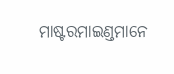ମାଷ୍ଟରମାଇଣ୍ଡମାନେ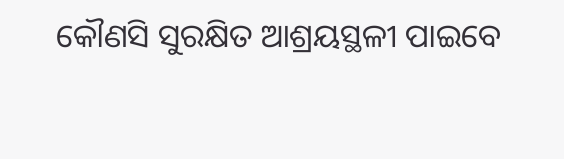କୌଣସି ସୁରକ୍ଷିତ ଆଶ୍ରୟସ୍ଥଳୀ ପାଇବେ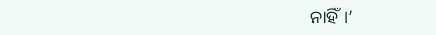ନାହିଁ।’